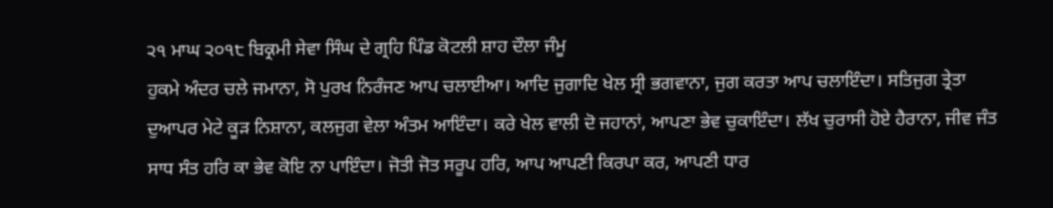੨੧ ਮਾਘ ੨੦੧੮ ਬਿਕ੍ਰਮੀ ਸੇਵਾ ਸਿੰਘ ਦੇ ਗ੍ਰਹਿ ਪਿੰਡ ਕੋਟਲੀ ਸ਼ਾਹ ਦੌਲਾ ਜੰਮੂ
ਹੁਕਮੇ ਅੰਦਰ ਚਲੇ ਜਮਾਨਾ, ਸੋ ਪੁਰਖ ਨਿਰੰਜਣ ਆਪ ਚਲਾਈਆ। ਆਦਿ ਜੁਗਾਦਿ ਖੇਲ ਸ੍ਰੀ ਭਗਵਾਨਾ, ਜੁਗ ਕਰਤਾ ਆਪ ਚਲਾਇੰਦਾ। ਸਤਿਜੁਗ ਤ੍ਰੇਤਾ ਦੁਆਪਰ ਮੇਟੇ ਕੂੜ ਨਿਸ਼ਾਨਾ, ਕਲਜੁਗ ਵੇਲਾ ਅੰਤਮ ਆਇੰਦਾ। ਕਰੇ ਖੇਲ ਵਾਲੀ ਦੋ ਜਹਾਨਾਂ, ਆਪਣਾ ਭੇਵ ਚੁਕਾਇੰਦਾ। ਲੱਖ ਚੁਰਾਸੀ ਹੋਏ ਹੈਰਾਨਾ, ਜੀਵ ਜੰਤ ਸਾਧ ਸੰਤ ਹਰਿ ਕਾ ਭੇਵ ਕੋਇ ਨਾ ਪਾਇੰਦਾ। ਜੋਤੀ ਜੋਤ ਸਰੂਪ ਹਰਿ, ਆਪ ਆਪਣੀ ਕਿਰਪਾ ਕਰ, ਆਪਣੀ ਧਾਰ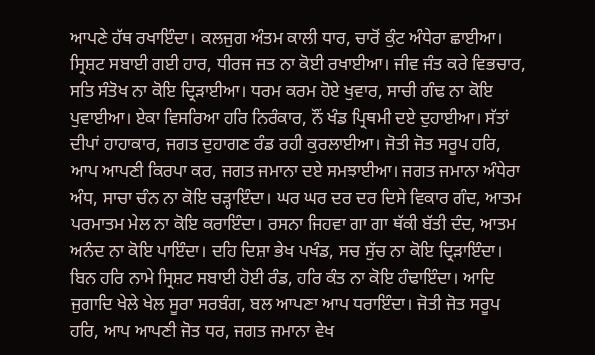ਆਪਣੇ ਹੱਥ ਰਖਾਇੰਦਾ। ਕਲਜੁਗ ਅੰਤਮ ਕਾਲੀ ਧਾਰ, ਚਾਰੋਂ ਕੁੰਟ ਅੰਧੇਰਾ ਛਾਈਆ। ਸ੍ਰਿਸ਼ਟ ਸਬਾਈ ਗਈ ਹਾਰ, ਧੀਰਜ ਜਤ ਨਾ ਕੋਈ ਰਖਾਈਆ। ਜੀਵ ਜੰਤ ਕਰੇ ਵਿਭਚਾਰ, ਸਤਿ ਸੰਤੋਖ ਨਾ ਕੋਇ ਦ੍ਰਿੜਾਈਆ। ਧਰਮ ਕਰਮ ਹੋਏ ਖੁਵਾਰ, ਸਾਚੀ ਗੰਢ ਨਾ ਕੋਇ ਪੁਵਾਈਆ। ਏਕਾ ਵਿਸਰਿਆ ਹਰਿ ਨਿਰੰਕਾਰ, ਨੌਂ ਖੰਡ ਪ੍ਰਿਥਮੀ ਦਏ ਦੁਹਾਈਆ। ਸੱਤਾਂ ਦੀਪਾਂ ਹਾਹਾਕਾਰ, ਜਗਤ ਦੁਹਾਗਣ ਰੰਡ ਰਹੀ ਕੁਰਲਾਈਆ। ਜੋਤੀ ਜੋਤ ਸਰੂਪ ਹਰਿ, ਆਪ ਆਪਣੀ ਕਿਰਪਾ ਕਰ, ਜਗਤ ਜਮਾਨਾ ਦਏ ਸਮਝਾਈਆ। ਜਗਤ ਜਮਾਨਾ ਅੰਧੇਰਾ ਅੰਧ, ਸਾਚਾ ਚੰਨ ਨਾ ਕੋਇ ਚੜ੍ਹਾਇੰਦਾ। ਘਰ ਘਰ ਦਰ ਦਰ ਦਿਸੇ ਵਿਕਾਰ ਗੰਦ, ਆਤਮ ਪਰਮਾਤਮ ਮੇਲ ਨਾ ਕੋਇ ਕਰਾਇੰਦਾ। ਰਸਨਾ ਜਿਹਵਾ ਗਾ ਗਾ ਥੱਕੀ ਬੱਤੀ ਦੰਦ, ਆਤਮ ਅਨੰਦ ਨਾ ਕੋਇ ਪਾਇੰਦਾ। ਦਹਿ ਦਿਸ਼ਾ ਭੇਖ ਪਖੰਡ, ਸਚ ਸੁੱਚ ਨਾ ਕੋਇ ਦ੍ਰਿੜਾਇੰਦਾ। ਬਿਨ ਹਰਿ ਨਾਮੇ ਸ੍ਰਿਸ਼ਟ ਸਬਾਈ ਹੋਈ ਰੰਡ, ਹਰਿ ਕੰਤ ਨਾ ਕੋਇ ਹੰਢਾਇੰਦਾ। ਆਦਿ ਜੁਗਾਦਿ ਖੇਲੇ ਖੇਲ ਸੂਰਾ ਸਰਬੰਗ, ਬਲ ਆਪਣਾ ਆਪ ਧਰਾਇੰਦਾ। ਜੋਤੀ ਜੋਤ ਸਰੂਪ ਹਰਿ, ਆਪ ਆਪਣੀ ਜੋਤ ਧਰ, ਜਗਤ ਜਮਾਨਾ ਵੇਖ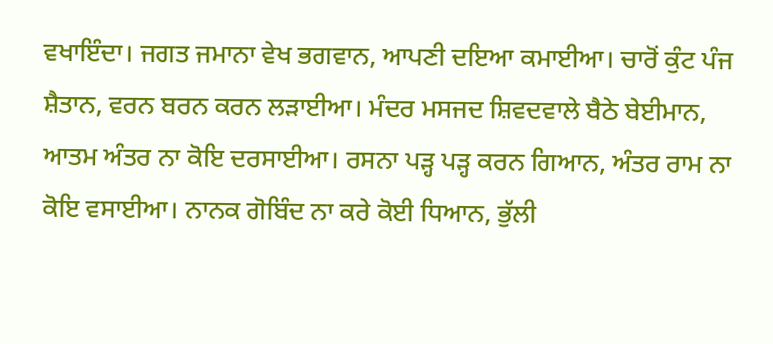ਵਖਾਇੰਦਾ। ਜਗਤ ਜਮਾਨਾ ਵੇਖ ਭਗਵਾਨ, ਆਪਣੀ ਦਇਆ ਕਮਾਈਆ। ਚਾਰੋਂ ਕੁੰਟ ਪੰਜ ਸ਼ੈਤਾਨ, ਵਰਨ ਬਰਨ ਕਰਨ ਲੜਾਈਆ। ਮੰਦਰ ਮਸਜਦ ਸ਼ਿਵਦਵਾਲੇ ਬੈਠੇ ਬੇਈਮਾਨ, ਆਤਮ ਅੰਤਰ ਨਾ ਕੋਇ ਦਰਸਾਈਆ। ਰਸਨਾ ਪੜ੍ਹ ਪੜ੍ਹ ਕਰਨ ਗਿਆਨ, ਅੰਤਰ ਰਾਮ ਨਾ ਕੋਇ ਵਸਾਈਆ। ਨਾਨਕ ਗੋਬਿੰਦ ਨਾ ਕਰੇ ਕੋਈ ਧਿਆਨ, ਭੁੱਲੀ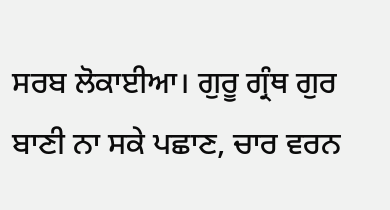ਸਰਬ ਲੋਕਾਈਆ। ਗੁਰੂ ਗ੍ਰੰਥ ਗੁਰ ਬਾਣੀ ਨਾ ਸਕੇ ਪਛਾਣ, ਚਾਰ ਵਰਨ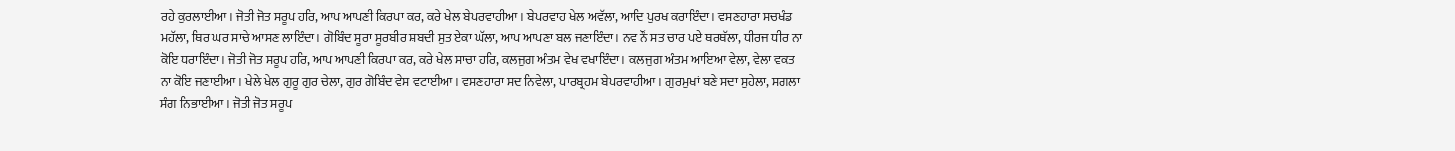ਰਹੇ ਕੁਰਲਾਈਆ। ਜੋਤੀ ਜੋਤ ਸਰੂਪ ਹਰਿ, ਆਪ ਆਪਣੀ ਕਿਰਪਾ ਕਰ, ਕਰੇ ਖੇਲ ਬੇਪਰਵਾਹੀਆ। ਬੇਪਰਵਾਹ ਖੇਲ ਅਵੱਲਾ, ਆਦਿ ਪੁਰਖ ਕਰਾਇੰਦਾ। ਵਸਣਹਾਰਾ ਸਚਖੰਡ ਮਹੱਲਾ, ਥਿਰ ਘਰ ਸਾਚੇ ਆਸਣ ਲਾਇੰਦਾ। ਗੋਬਿੰਦ ਸੂਰਾ ਸੂਰਬੀਰ ਸ਼ਬਦੀ ਸੁਤ ਏਕਾ ਘੱਲਾ, ਆਪ ਆਪਣਾ ਬਲ ਜਣਾਇੰਦਾ। ਨਵ ਨੌਂ ਸਤ ਚਾਰ ਪਏ ਥਰਥੱਲਾ, ਧੀਰਜ ਧੀਰ ਨਾ ਕੋਇ ਧਰਾਇੰਦਾ। ਜੋਤੀ ਜੋਤ ਸਰੂਪ ਹਰਿ, ਆਪ ਆਪਣੀ ਕਿਰਪਾ ਕਰ, ਕਰੇ ਖੇਲ ਸਾਚਾ ਹਰਿ, ਕਲਜੁਗ ਅੰਤਮ ਵੇਖ ਵਖਾਇੰਦਾ। ਕਲਜੁਗ ਅੰਤਮ ਆਇਆ ਵੇਲਾ, ਵੇਲਾ ਵਕਤ ਨਾ ਕੋਇ ਜਣਾਈਆ। ਖੇਲੇ ਖੇਲ ਗੁਰੂ ਗੁਰ ਚੇਲਾ, ਗੁਰ ਗੋਬਿੰਦ ਵੇਸ ਵਟਾਈਆ। ਵਸਣਹਾਰਾ ਸਦ ਨਿਵੇਲਾ, ਪਾਰਬ੍ਰਹਮ ਬੇਪਰਵਾਹੀਆ। ਗੁਰਮੁਖਾਂ ਬਣੇ ਸਦਾ ਸੁਹੇਲਾ, ਸਗਲਾ ਸੰਗ ਨਿਭਾਈਆ। ਜੋਤੀ ਜੋਤ ਸਰੂਪ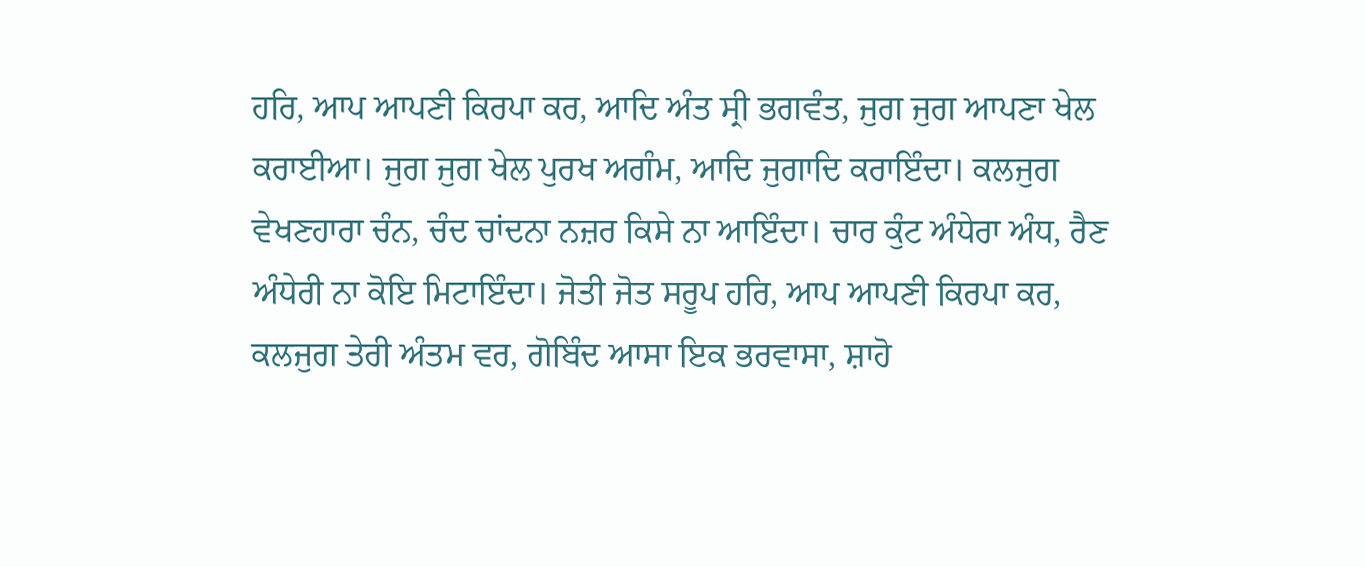ਹਰਿ, ਆਪ ਆਪਣੀ ਕਿਰਪਾ ਕਰ, ਆਦਿ ਅੰਤ ਸ੍ਰੀ ਭਗਵੰਤ, ਜੁਗ ਜੁਗ ਆਪਣਾ ਖੇਲ ਕਰਾਈਆ। ਜੁਗ ਜੁਗ ਖੇਲ ਪੁਰਖ ਅਗੰਮ, ਆਦਿ ਜੁਗਾਦਿ ਕਰਾਇੰਦਾ। ਕਲਜੁਗ ਵੇਖਣਹਾਰਾ ਚੰਨ, ਚੰਦ ਚਾਂਦਨਾ ਨਜ਼ਰ ਕਿਸੇ ਨਾ ਆਇੰਦਾ। ਚਾਰ ਕੁੰਟ ਅੰਧੇਰਾ ਅੰਧ, ਰੈਣ ਅੰਧੇਰੀ ਨਾ ਕੋਇ ਮਿਟਾਇੰਦਾ। ਜੋਤੀ ਜੋਤ ਸਰੂਪ ਹਰਿ, ਆਪ ਆਪਣੀ ਕਿਰਪਾ ਕਰ, ਕਲਜੁਗ ਤੇਰੀ ਅੰਤਮ ਵਰ, ਗੋਬਿੰਦ ਆਸਾ ਇਕ ਭਰਵਾਸਾ, ਸ਼ਾਹੋ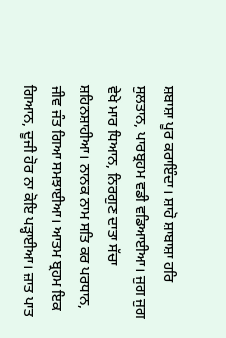ਸ਼ਬਾਸ਼ਾ ਪੂਰ ਕਰਾਇੰਦਾ। ਸ਼ਾਹੋ ਸ਼ਾਬਾਸ਼ਾ ਹਰਿ ਸੁਲਤਾਨ, ਪਾਰਬ੍ਰਹਮ ਵਡੀ ਵਡਿਆਈਆ। ਜੁਗ ਜੁਗ ਵੇਖੇ ਮਾਰ ਧਿਆਨ, ਨਿਰਗੁਣ ਦਾਤਾ ਸੱਚਾ ਸ਼ਹਿਨਸ਼ਾਹੀਆ। ਨਾਨਕ ਨਾਮ ਸਤਿ ਕਰ ਪਰਧਾਨ, ਜੀਵ ਜੰਤ ਗਿਆ ਸਮਝਾਈਆ। ਆਤਮ ਬ੍ਰਹਮ ਇਕ ਗਿਆਨ, ਦੂਜੀ ਹੋਰ ਨਾ ਕੋਇ ਪੜ੍ਹਾਈਆ। ਜ਼ਾਤ ਪਾਤ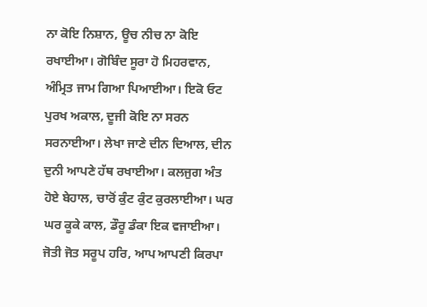ਨਾ ਕੋਇ ਨਿਸ਼ਾਨ, ਊਚ ਨੀਚ ਨਾ ਕੋਇ ਰਖਾਈਆ। ਗੋਬਿੰਦ ਸੂਰਾ ਹੋ ਮਿਹਰਵਾਨ, ਅੰਮ੍ਰਿਤ ਜਾਮ ਗਿਆ ਪਿਆਈਆ। ਇਕੋ ਓਟ ਪੁਰਖ ਅਕਾਲ, ਦੂਜੀ ਕੋਇ ਨਾ ਸਰਨ ਸਰਨਾਈਆ। ਲੇਖਾ ਜਾਣੇ ਦੀਨ ਦਿਆਲ, ਦੀਨ ਦੁਨੀ ਆਪਣੇ ਹੱਥ ਰਖਾਈਆ। ਕਲਜੁਗ ਅੰਤ ਹੋਏ ਬੇਹਾਲ, ਚਾਰੋਂ ਕੁੰਟ ਕੁੰਟ ਕੁਰਲਾਈਆ। ਘਰ ਘਰ ਕੂਕੇ ਕਾਲ, ਡੌਰੂ ਡੰਕਾ ਇਕ ਵਜਾਈਆ। ਜੋਤੀ ਜੋਤ ਸਰੂਪ ਹਰਿ, ਆਪ ਆਪਣੀ ਕਿਰਪਾ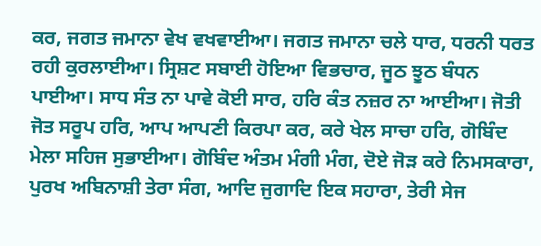ਕਰ, ਜਗਤ ਜਮਾਨਾ ਵੇਖ ਵਖਵਾਈਆ। ਜਗਤ ਜਮਾਨਾ ਚਲੇ ਧਾਰ, ਧਰਨੀ ਧਰਤ ਰਹੀ ਕੁਰਲਾਈਆ। ਸ੍ਰਿਸ਼ਟ ਸਬਾਈ ਹੋਇਆ ਵਿਭਚਾਰ, ਜੂਠ ਝੂਠ ਬੰਧਨ ਪਾਈਆ। ਸਾਧ ਸੰਤ ਨਾ ਪਾਵੇ ਕੋਈ ਸਾਰ, ਹਰਿ ਕੰਤ ਨਜ਼ਰ ਨਾ ਆਈਆ। ਜੋਤੀ ਜੋਤ ਸਰੂਪ ਹਰਿ, ਆਪ ਆਪਣੀ ਕਿਰਪਾ ਕਰ, ਕਰੇ ਖੇਲ ਸਾਚਾ ਹਰਿ, ਗੋਬਿੰਦ ਮੇਲਾ ਸਹਿਜ ਸੁਭਾਈਆ। ਗੋਬਿੰਦ ਅੰਤਮ ਮੰਗੀ ਮੰਗ, ਦੋਏ ਜੋੜ ਕਰੇ ਨਿਮਸਕਾਰਾ, ਪੁਰਖ ਅਬਿਨਾਸ਼ੀ ਤੇਰਾ ਸੰਗ, ਆਦਿ ਜੁਗਾਦਿ ਇਕ ਸਹਾਰਾ, ਤੇਰੀ ਸੇਜ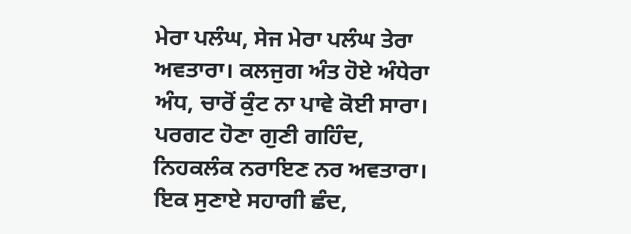ਮੇਰਾ ਪਲੰਘ, ਸੇਜ ਮੇਰਾ ਪਲੰਘ ਤੇਰਾ ਅਵਤਾਰਾ। ਕਲਜੁਗ ਅੰਤ ਹੋਏ ਅੰਧੇਰਾ ਅੰਧ, ਚਾਰੋਂ ਕੁੰਟ ਨਾ ਪਾਵੇ ਕੋਈ ਸਾਰਾ। ਪਰਗਟ ਹੋਣਾ ਗੁਣੀ ਗਹਿੰਦ, ਨਿਹਕਲੰਕ ਨਰਾਇਣ ਨਰ ਅਵਤਾਰਾ। ਇਕ ਸੁਣਾਏ ਸਹਾਗੀ ਛੰਦ,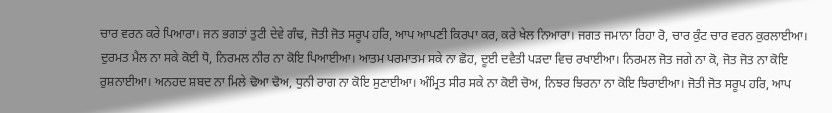ਚਾਰ ਵਰਨ ਕਰੇ ਪਿਆਰਾ। ਜਨ ਭਗਤਾਂ ਤੁਟੀ ਦੇਵੇ ਗੰਢ, ਜੋਤੀ ਜੋਤ ਸਰੂਪ ਹਰਿ, ਆਪ ਆਪਣੀ ਕਿਰਪਾ ਕਰ, ਕਰੇ ਖੇਲ ਨਿਆਰਾ। ਜਗਤ ਜਮਾਨਾ ਰਿਹਾ ਰੋ, ਚਾਰ ਕੁੰਟ ਚਾਰ ਵਰਨ ਕੁਰਲਾਈਆ। ਦੁਰਮਤ ਮੈਲ ਨਾ ਸਕੇ ਕੋਈ ਧੋ, ਨਿਰਮਲ ਨੀਰ ਨਾ ਕੋਇ ਪਿਆਈਆ। ਆਤਮ ਪਰਮਾਤਮ ਸਕੇ ਨਾ ਛੋਹ, ਦੂਈ ਦਵੈਤੀ ਪੜਦਾ ਵਿਚ ਰਖਾਈਆ। ਨਿਰਮਲ ਜੋਤ ਜਗੇ ਨਾ ਕੋ, ਜੋਤ ਜੋਤ ਨਾ ਕੋਇ ਰੁਸ਼ਨਾਈਆ। ਅਨਹਦ ਸ਼ਬਦ ਨਾ ਮਿਲੇ ਢੋਆ ਢੋਅ, ਧੁਨੀ ਰਾਗ ਨਾ ਕੋਇ ਸੁਣਾਈਆ। ਅੰਮ੍ਰਿਤ ਸੀਰ ਸਕੇ ਨਾ ਕੋਈ ਚੋਅ, ਨਿਝਰ ਝਿਰਨਾ ਨਾ ਕੋਇ ਝਿਰਾਈਆ। ਜੋਤੀ ਜੋਤ ਸਰੂਪ ਹਰਿ, ਆਪ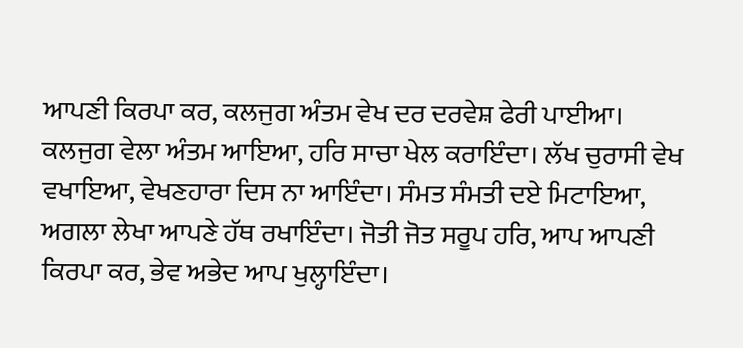ਆਪਣੀ ਕਿਰਪਾ ਕਰ, ਕਲਜੁਗ ਅੰਤਮ ਵੇਖ ਦਰ ਦਰਵੇਸ਼ ਫੇਰੀ ਪਾਈਆ। ਕਲਜੁਗ ਵੇਲਾ ਅੰਤਮ ਆਇਆ, ਹਰਿ ਸਾਚਾ ਖੇਲ ਕਰਾਇੰਦਾ। ਲੱਖ ਚੁਰਾਸੀ ਵੇਖ ਵਖਾਇਆ, ਵੇਖਣਹਾਰਾ ਦਿਸ ਨਾ ਆਇੰਦਾ। ਸੰਮਤ ਸੰਮਤੀ ਦਏ ਮਿਟਾਇਆ, ਅਗਲਾ ਲੇਖਾ ਆਪਣੇ ਹੱਥ ਰਖਾਇੰਦਾ। ਜੋਤੀ ਜੋਤ ਸਰੂਪ ਹਰਿ, ਆਪ ਆਪਣੀ ਕਿਰਪਾ ਕਰ, ਭੇਵ ਅਭੇਦ ਆਪ ਖੁਲ੍ਹਾਇੰਦਾ।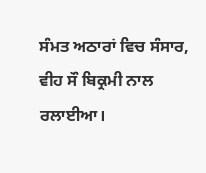ਸੰਮਤ ਅਠਾਰਾਂ ਵਿਚ ਸੰਸਾਰ, ਵੀਹ ਸੌ ਬਿਕ੍ਰਮੀ ਨਾਲ ਰਲਾਈਆ।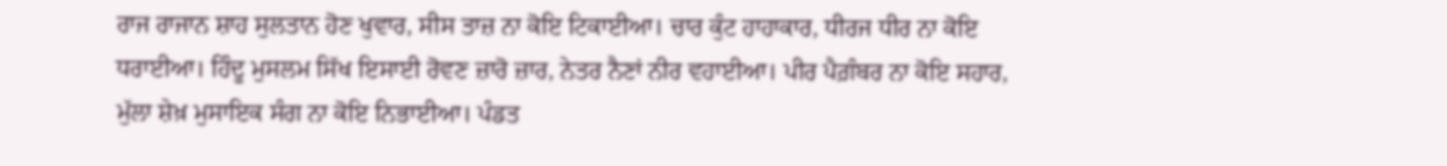ਰਾਜ ਰਾਜਾਨ ਸ਼ਾਹ ਸੁਲਤਾਨ ਹੋਣ ਖੁਵਾਰ, ਸੀਸ ਤਾਜ਼ ਨਾ ਕੋਇ ਟਿਕਾਈਆ। ਚਾਰ ਕੁੰਟ ਹਾਹਾਕਾਰ, ਧੀਰਜ ਧੀਰ ਨਾ ਕੋਇ ਧਰਾਈਆ। ਹਿੰਦੂ ਮੁਸਲਮ ਸਿੱਖ ਇਸਾਈ ਰੋਵਣ ਜ਼ਾਰੋ ਜ਼ਾਰ, ਨੇਤਰ ਨੈਣਾਂ ਨੀਰ ਵਹਾਈਆ। ਪੀਰ ਪੈਗ਼ੰਬਰ ਨਾ ਕੋਇ ਸਹਾਰ, ਮੁੱਲਾ ਸ਼ੇਖ਼ ਮੁਸਾਇਕ ਸੰਗ ਨਾ ਕੋਇ ਨਿਭਾਈਆ। ਪੰਡਤ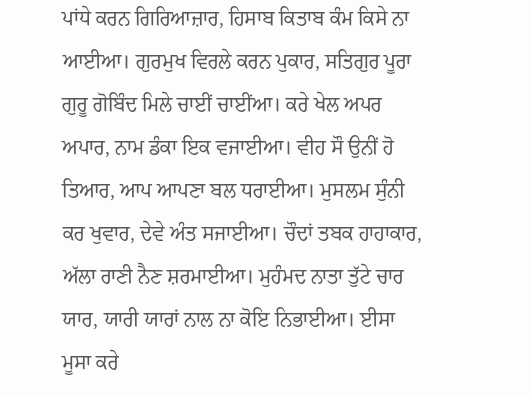ਪਾਂਧੇ ਕਰਨ ਗਿਰਿਆਜ਼ਾਰ, ਹਿਸਾਬ ਕਿਤਾਬ ਕੰਮ ਕਿਸੇ ਨਾ ਆਈਆ। ਗੁਰਮੁਖ ਵਿਰਲੇ ਕਰਨ ਪੁਕਾਰ, ਸਤਿਗੁਰ ਪੂਰਾ ਗੁਰੂ ਗੋਬਿੰਦ ਮਿਲੇ ਚਾਈਂ ਚਾਈਂਆ। ਕਰੇ ਖੇਲ ਅਪਰ ਅਪਾਰ, ਨਾਮ ਡੰਕਾ ਇਕ ਵਜਾਈਆ। ਵੀਹ ਸੌ ਉਨੀਂ ਹੋ ਤਿਆਰ, ਆਪ ਆਪਣਾ ਬਲ ਧਰਾਈਆ। ਮੁਸਲਮ ਸੁੰਨੀ ਕਰ ਖੁਵਾਰ, ਦੇਵੇ ਅੰਤ ਸਜਾਈਆ। ਚੌਦਾਂ ਤਬਕ ਹਾਹਾਕਾਰ, ਅੱਲਾ ਰਾਣੀ ਨੈਣ ਸ਼ਰਮਾਈਆ। ਮੁਹੰਮਦ ਨਾਤਾ ਤੁੱਟੇ ਚਾਰ ਯਾਰ, ਯਾਰੀ ਯਾਰਾਂ ਨਾਲ ਨਾ ਕੋਇ ਨਿਭਾਈਆ। ਈਸਾ ਮੂਸਾ ਕਰੇ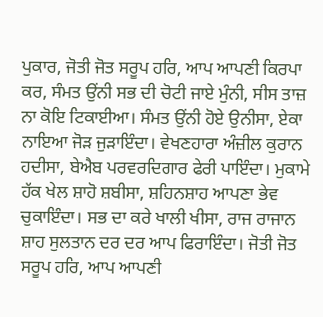ਪੁਕਾਰ, ਜੋਤੀ ਜੋਤ ਸਰੂਪ ਹਰਿ, ਆਪ ਆਪਣੀ ਕਿਰਪਾ ਕਰ, ਸੰਮਤ ਉਂਨੀ ਸਭ ਦੀ ਚੋਟੀ ਜਾਏ ਮੁੰਨੀ, ਸੀਸ ਤਾਜ਼ ਨਾ ਕੋਇ ਟਿਕਾਈਆ। ਸੰਮਤ ਉਂਨੀ ਹੋਏ ਉਨੀਸਾ, ਏਕਾ ਨਾਇਆ ਜੋੜ ਜੁੜਾਇੰਦਾ। ਵੇਖਣਹਾਰਾ ਅੰਜ਼ੀਲ ਕੁਰਾਨ ਹਦੀਸਾ, ਬੇਐਬ ਪਰਵਰਦਿਗਾਰ ਫੇਰੀ ਪਾਇੰਦਾ। ਮੁਕਾਮੇ ਹੱਕ ਖੇਲ ਸ਼ਾਹੋ ਸ਼ਬੀਸਾ, ਸ਼ਹਿਨਸ਼ਾਹ ਆਪਣਾ ਭੇਵ ਚੁਕਾਇੰਦਾ। ਸਭ ਦਾ ਕਰੇ ਖਾਲੀ ਖੀਸਾ, ਰਾਜ ਰਾਜਾਨ ਸ਼ਾਹ ਸੁਲਤਾਨ ਦਰ ਦਰ ਆਪ ਫਿਰਾਇੰਦਾ। ਜੋਤੀ ਜੋਤ ਸਰੂਪ ਹਰਿ, ਆਪ ਆਪਣੀ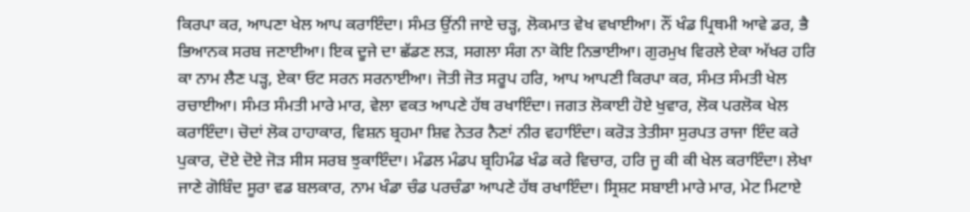ਕਿਰਪਾ ਕਰ, ਆਪਣਾ ਖੇਲ ਆਪ ਕਰਾਇੰਦਾ। ਸੰਮਤ ਉਂਨੀ ਜਾਏ ਚੜ੍ਹ, ਲੋਕਮਾਤ ਵੇਖ ਵਖਾਈਆ। ਨੌਂ ਖੰਡ ਪ੍ਰਿਥਮੀ ਆਵੇ ਡਰ, ਭੈ ਭਿਆਨਕ ਸਰਬ ਜਣਾਈਆ। ਇਕ ਦੂਜੇ ਦਾ ਛੱਡਣ ਲੜ, ਸਗਲਾ ਸੰਗ ਨਾ ਕੋਇ ਨਿਭਾਈਆ। ਗੁਰਮੁਖ ਵਿਰਲੇ ਏਕਾ ਅੱਖਰ ਹਰਿ ਕਾ ਨਾਮ ਲੈਣ ਪੜ੍ਹ, ਏਕਾ ਓਟ ਸਰਨ ਸਰਨਾਈਆ। ਜੋਤੀ ਜੋਤ ਸਰੂਪ ਹਰਿ, ਆਪ ਆਪਣੀ ਕਿਰਪਾ ਕਰ, ਸੰਮਤ ਸੰਮਤੀ ਖੇਲ ਰਚਾਈਆ। ਸੰਮਤ ਸੰਮਤੀ ਮਾਰੇ ਮਾਰ, ਵੇਲਾ ਵਕਤ ਆਪਣੇ ਹੱਥ ਰਖਾਇੰਦਾ। ਜਗਤ ਲੋਕਾਈ ਹੋਏ ਖੁਵਾਰ, ਲੋਕ ਪਰਲੋਕ ਖੇਲ ਕਰਾਇੰਦਾ। ਚੋਦਾਂ ਲੋਕ ਹਾਹਾਕਾਰ, ਵਿਸ਼ਨ ਬ੍ਰਹਮਾ ਸ਼ਿਵ ਨੇਤਰ ਨੈਣਾਂ ਨੀਰ ਵਹਾਇੰਦਾ। ਕਰੋੜ ਤੇਤੀਸਾ ਸੁਰਪਤ ਰਾਜਾ ਇੰਦ ਕਰੇ ਪੁਕਾਰ, ਦੋਏ ਦੋਏ ਜੋੜ ਸੀਸ ਸਰਬ ਝੁਕਾਇੰਦਾ। ਮੰਡਲ ਮੰਡਪ ਬ੍ਰਹਿਮੰਡ ਖੰਡ ਕਰੇ ਵਿਚਾਰ, ਹਰਿ ਜੂ ਕੀ ਕੀ ਖੇਲ ਕਰਾਇੰਦਾ। ਲੇਖਾ ਜਾਣੇ ਗੋਬਿੰਦ ਸੂਰਾ ਵਡ ਬਲਕਾਰ, ਨਾਮ ਖੰਡਾ ਚੰਡ ਪਰਚੰਡਾ ਆਪਣੇ ਹੱਥ ਰਖਾਇੰਦਾ। ਸ੍ਰਿਸ਼ਟ ਸਬਾਈ ਮਾਰੇ ਮਾਰ, ਮੇਟ ਮਿਟਾਏ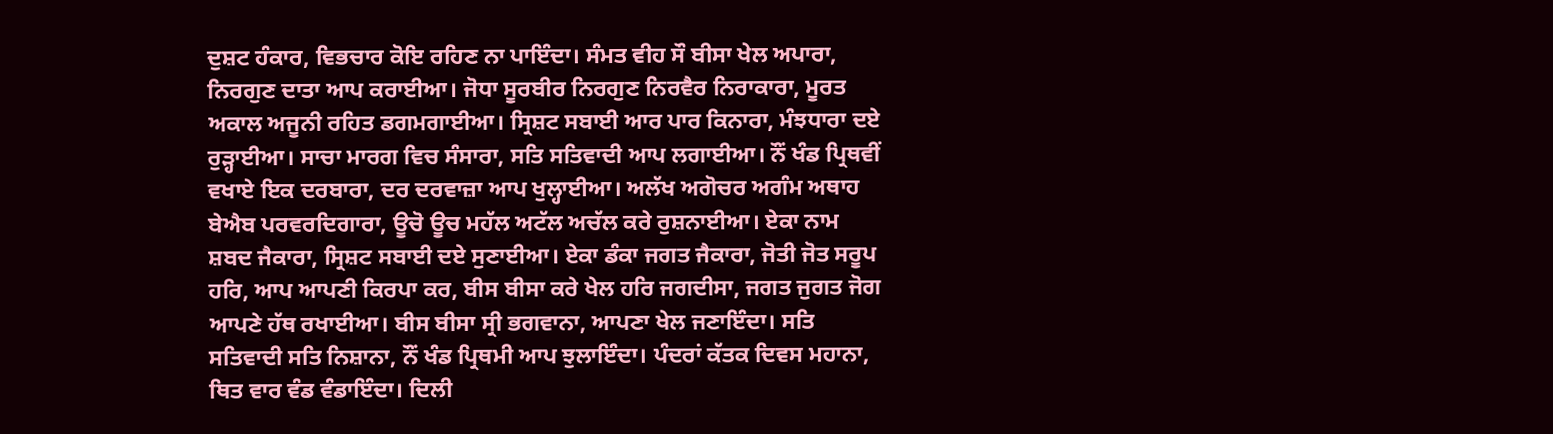ਦੁਸ਼ਟ ਹੰਕਾਰ, ਵਿਭਚਾਰ ਕੋਇ ਰਹਿਣ ਨਾ ਪਾਇੰਦਾ। ਸੰਮਤ ਵੀਹ ਸੌ ਬੀਸਾ ਖੇਲ ਅਪਾਰਾ, ਨਿਰਗੁਣ ਦਾਤਾ ਆਪ ਕਰਾਈਆ। ਜੋਧਾ ਸੂਰਬੀਰ ਨਿਰਗੁਣ ਨਿਰਵੈਰ ਨਿਰਾਕਾਰਾ, ਮੂਰਤ ਅਕਾਲ ਅਜੂਨੀ ਰਹਿਤ ਡਗਮਗਾਈਆ। ਸ੍ਰਿਸ਼ਟ ਸਬਾਈ ਆਰ ਪਾਰ ਕਿਨਾਰਾ, ਮੰਝਧਾਰਾ ਦਏ ਰੁੜ੍ਹਾਈਆ। ਸਾਚਾ ਮਾਰਗ ਵਿਚ ਸੰਸਾਰਾ, ਸਤਿ ਸਤਿਵਾਦੀ ਆਪ ਲਗਾਈਆ। ਨੌਂ ਖੰਡ ਪ੍ਰਿਥਵੀਂ ਵਖਾਏ ਇਕ ਦਰਬਾਰਾ, ਦਰ ਦਰਵਾਜ਼ਾ ਆਪ ਖੁਲ੍ਹਾਈਆ। ਅਲੱਖ ਅਗੋਚਰ ਅਗੰਮ ਅਥਾਹ ਬੇਐਬ ਪਰਵਰਦਿਗਾਰਾ, ਊਚੋ ਊਚ ਮਹੱਲ ਅਟੱਲ ਅਚੱਲ ਕਰੇ ਰੁਸ਼ਨਾਈਆ। ਏਕਾ ਨਾਮ ਸ਼ਬਦ ਜੈਕਾਰਾ, ਸ੍ਰਿਸ਼ਟ ਸਬਾਈ ਦਏ ਸੁਣਾਈਆ। ਏਕਾ ਡੰਕਾ ਜਗਤ ਜੈਕਾਰਾ, ਜੋਤੀ ਜੋਤ ਸਰੂਪ ਹਰਿ, ਆਪ ਆਪਣੀ ਕਿਰਪਾ ਕਰ, ਬੀਸ ਬੀਸਾ ਕਰੇ ਖੇਲ ਹਰਿ ਜਗਦੀਸਾ, ਜਗਤ ਜੁਗਤ ਜੋਗ ਆਪਣੇ ਹੱਥ ਰਖਾਈਆ। ਬੀਸ ਬੀਸਾ ਸ੍ਰੀ ਭਗਵਾਨਾ, ਆਪਣਾ ਖੇਲ ਜਣਾਇੰਦਾ। ਸਤਿ ਸਤਿਵਾਦੀ ਸਤਿ ਨਿਸ਼ਾਨਾ, ਨੌਂ ਖੰਡ ਪ੍ਰਿਥਮੀ ਆਪ ਝੁਲਾਇੰਦਾ। ਪੰਦਰਾਂ ਕੱਤਕ ਦਿਵਸ ਮਹਾਨਾ, ਥਿਤ ਵਾਰ ਵੰਡ ਵੰਡਾਇੰਦਾ। ਦਿਲੀ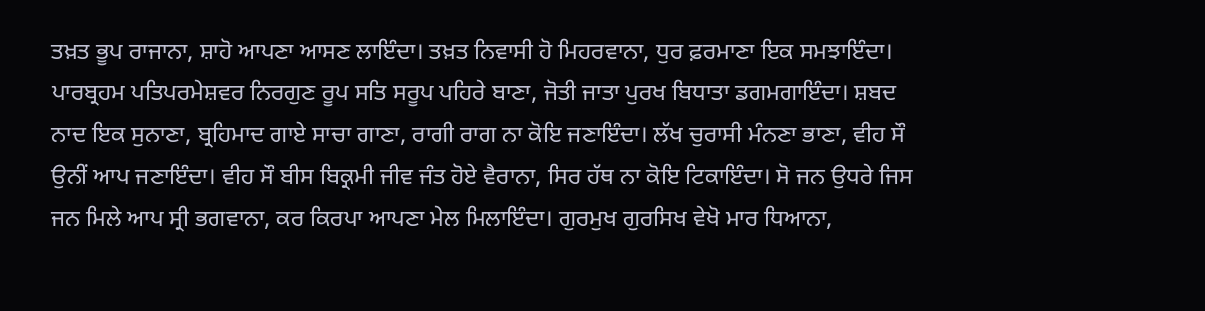ਤਖ਼ਤ ਭੂਪ ਰਾਜਾਨਾ, ਸ਼ਾਹੋ ਆਪਣਾ ਆਸਣ ਲਾਇੰਦਾ। ਤਖ਼ਤ ਨਿਵਾਸੀ ਹੋ ਮਿਹਰਵਾਨਾ, ਧੁਰ ਫ਼ਰਮਾਣਾ ਇਕ ਸਮਝਾਇੰਦਾ। ਪਾਰਬ੍ਰਹਮ ਪਤਿਪਰਮੇਸ਼ਵਰ ਨਿਰਗੁਣ ਰੂਪ ਸਤਿ ਸਰੂਪ ਪਹਿਰੇ ਬਾਣਾ, ਜੋਤੀ ਜਾਤਾ ਪੁਰਖ ਬਿਧਾਤਾ ਡਗਮਗਾਇੰਦਾ। ਸ਼ਬਦ ਨਾਦ ਇਕ ਸੁਨਾਣਾ, ਬ੍ਰਹਿਮਾਦ ਗਾਏ ਸਾਚਾ ਗਾਣਾ, ਰਾਗੀ ਰਾਗ ਨਾ ਕੋਇ ਜਣਾਇੰਦਾ। ਲੱਖ ਚੁਰਾਸੀ ਮੰਨਣਾ ਭਾਣਾ, ਵੀਹ ਸੌ ਉਨੀਂ ਆਪ ਜਣਾਇੰਦਾ। ਵੀਹ ਸੌ ਬੀਸ ਬਿਕ੍ਰਮੀ ਜੀਵ ਜੰਤ ਹੋਏ ਵੈਰਾਨਾ, ਸਿਰ ਹੱਥ ਨਾ ਕੋਇ ਟਿਕਾਇੰਦਾ। ਸੋ ਜਨ ਉਧਰੇ ਜਿਸ ਜਨ ਮਿਲੇ ਆਪ ਸ੍ਰੀ ਭਗਵਾਨਾ, ਕਰ ਕਿਰਪਾ ਆਪਣਾ ਮੇਲ ਮਿਲਾਇੰਦਾ। ਗੁਰਮੁਖ ਗੁਰਸਿਖ ਵੇਖੋ ਮਾਰ ਧਿਆਨਾ,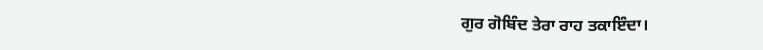ਗੁਰ ਗੋਬਿੰਦ ਤੇਰਾ ਰਾਹ ਤਕਾਇੰਦਾ।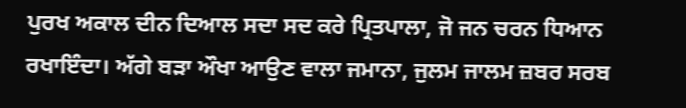ਪੁਰਖ ਅਕਾਲ ਦੀਨ ਦਿਆਲ ਸਦਾ ਸਦ ਕਰੇ ਪ੍ਰਿਤਪਾਲਾ, ਜੋ ਜਨ ਚਰਨ ਧਿਆਨ ਰਖਾਇੰਦਾ। ਅੱਗੇ ਬੜਾ ਔਖਾ ਆਉਣ ਵਾਲਾ ਜਮਾਨਾ, ਜੁਲਮ ਜਾਲਮ ਜ਼ਬਰ ਸਰਬ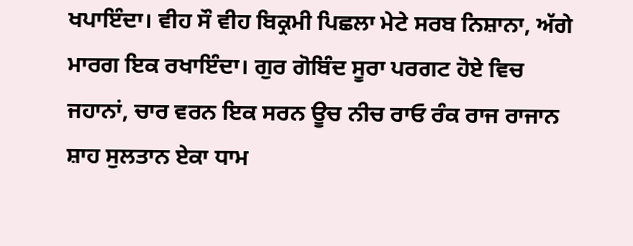ਖਪਾਇੰਦਾ। ਵੀਹ ਸੌ ਵੀਹ ਬਿਕ੍ਰਮੀ ਪਿਛਲਾ ਮੇਟੇ ਸਰਬ ਨਿਸ਼ਾਨਾ, ਅੱਗੇ ਮਾਰਗ ਇਕ ਰਖਾਇੰਦਾ। ਗੁਰ ਗੋਬਿੰਦ ਸੂਰਾ ਪਰਗਟ ਹੋਏ ਵਿਚ ਜਹਾਨਾਂ, ਚਾਰ ਵਰਨ ਇਕ ਸਰਨ ਊਚ ਨੀਚ ਰਾਓ ਰੰਕ ਰਾਜ ਰਾਜਾਨ ਸ਼ਾਹ ਸੁਲਤਾਨ ਏਕਾ ਧਾਮ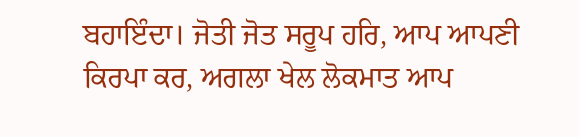ਬਹਾਇੰਦਾ। ਜੋਤੀ ਜੋਤ ਸਰੂਪ ਹਰਿ, ਆਪ ਆਪਣੀ ਕਿਰਪਾ ਕਰ, ਅਗਲਾ ਖੇਲ ਲੋਕਮਾਤ ਆਪ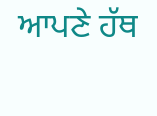ਆਪਣੇ ਹੱਥ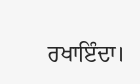ਰਖਾਇੰਦਾ।